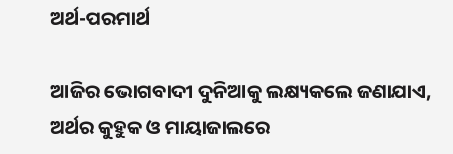ଅର୍ଥ-ପରମାର୍ଥ

ଆଜିର ଭୋଗବାଦୀ ଦୁନିଆକୁ ଲକ୍ଷ୍ୟକଲେ ଜଣାଯାଏ, ଅର୍ଥର କୁହୁକ ଓ ମାୟାଜାଲରେ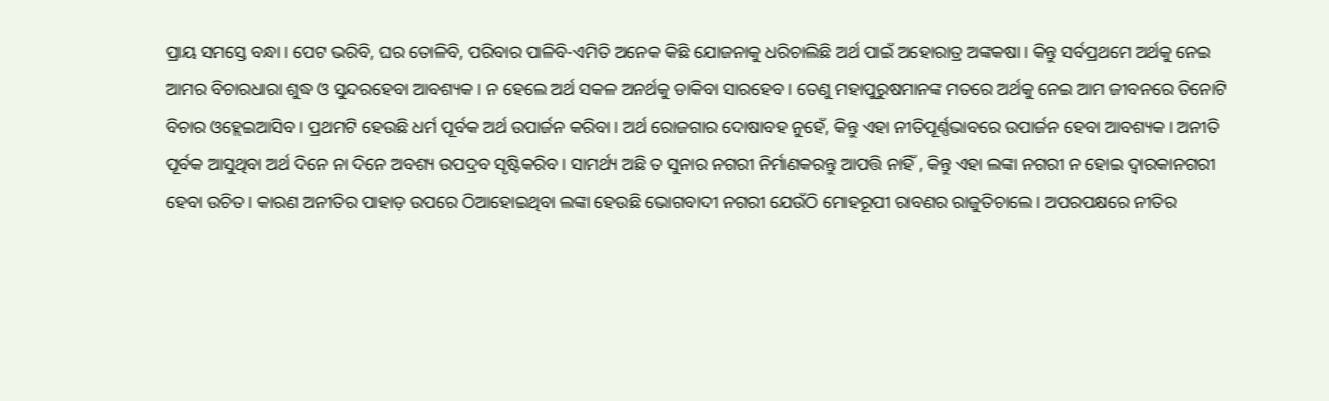ପ୍ରାୟ ସମସ୍ତେ ବନ୍ଧା। ପେଟ ଭରିବି, ଘର ତୋଳିବି, ପରିବାର ପାଳିବି-ଏମିତି ଅନେକ କିଛି ଯୋଜନାକୁ ଧରିଚାଲିଛି ଅର୍ଥ ପାଇଁ ଅହୋରାତ୍ର ଅଙ୍କକଷା। କିନ୍ତୁ ସର୍ବପ୍ରଥମେ ଅର୍ଥକୁ ନେଇ ଆମର ବିଚାରଧାରା ଶୁଦ୍ଧ ଓ ସୁନ୍ଦରହେବା ଆବଶ୍ୟକ। ନ ହେଲେ ଅର୍ଥ ସକଳ ଅନର୍ଥକୁ ଡାକିବା ସାରହେବ। ତେଣୁ ମହାପୁରୁଷମାନଙ୍କ ମତରେ ଅର୍ଥକୁ ନେଇ ଆମ ଜୀବନରେ ତିନୋଟି ବିଚାର ଓହ୍ଲେଇଆସିବ। ପ୍ରଥମଟି ହେଉଛି ଧର୍ମ ପୂର୍ବକ ଅର୍ଥ ଉପାର୍ଜନ କରିବା। ଅର୍ଥ ରୋଜଗାର ଦୋଷାବହ ନୁହେଁ, କିନ୍ତୁ ଏହା ନୀତିପୂର୍ଣ୍ଣଭାବରେ ଉପାର୍ଜନ ହେବା ଆବଶ୍ୟକ। ଅନୀତି ପୂର୍ବକ ଆସୁଥିବା ଅର୍ଥ ଦିନେ ନା ଦିନେ ଅବଶ୍ୟ ଉପଦ୍ରବ ସୃଷ୍ଟିକରିବ। ସାମର୍ଥ୍ୟ ଅଛି ତ ସୁନାର ନଗରୀ ନିର୍ମାଣକରନ୍ତୁ ଆପତ୍ତି ନାହିଁ , କିନ୍ତୁ ଏହା ଲଙ୍କା ନଗରୀ ନ ହୋଇ ଦ୍ୱାରକାନଗରୀ ହେବା ଉଚିତ। କାରଣ ଅନୀତିର ପାହାଡ଼ ଉପରେ ଠିଆହୋଇଥିବା ଲଙ୍କା ହେଉଛି ଭୋଗବାଦୀ ନଗରୀ ଯେଉଁଠି ମୋହରୂପୀ ରାବଣର ରାଜୁତିଚାଲେ। ଅପରପକ୍ଷରେ ନୀତିର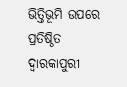ଭିତ୍ତିଭୂମି ଉପରେ ପ୍ରତିଷ୍ଠିତ ଦ୍ୱାରକାପୁରୀ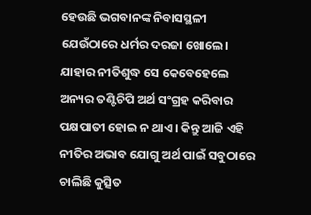ହେଉଛି ଭଗବାନଙ୍କ ନିବାସସ୍ଥଳୀ ଯେଉଁଠାରେ ଧର୍ମର ଦରଜା ଖୋଲେ। ଯାହାର ନୀତିଶୁଦ୍ଧ ସେ କେବେହେଲେ ଅନ୍ୟର ତଣ୍ଟିଚିପି ଅର୍ଥ ସଂଗ୍ରହ କରିବାର ପକ୍ଷପାତୀ ହୋଇ ନ ଥାଏ। କିନ୍ତୁ ଆଜି ଏହି ନୀତିର ଅଭାବ ଯୋଗୁ ଅର୍ଥ ପାଇଁ ସବୁଠାରେ ଚାଲିଛି କୁତ୍ସିତ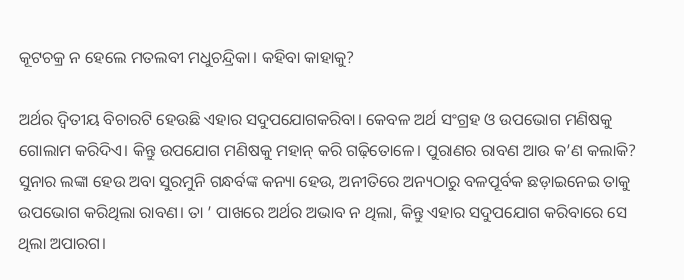କୂଟଚକ୍ର ନ ହେଲେ ମତଲବୀ ମଧୁଚନ୍ଦ୍ରିକା। କହିବା କାହାକୁ?

ଅର୍ଥର ଦ୍ୱିତୀୟ ବିଚାରଟି ହେଉଛି ଏହାର ସଦୁପଯୋଗକରିବା। କେବଳ ଅର୍ଥ ସଂଗ୍ରହ ଓ ଉପଭୋଗ ମଣିଷକୁ ଗୋଲାମ କରିଦିଏ। କିନ୍ତୁ ଉପଯୋଗ ମଣିଷକୁ ମହାନ୍‌ କରି ଗଢ଼ିତୋଳେ। ପୁରାଣର ରାବଣ ଆଉ କ’ଣ କଲାକି? ସୁନାର ଲଙ୍କା ହେଉ ଅବା ସୁରମୁନି ଗନ୍ଧର୍ବଙ୍କ କନ୍ୟା ହେଉ, ଅନୀତିରେ ଅନ୍ୟଠାରୁ ବଳପୂର୍ବକ ଛଡ଼ାଇନେଇ ତାକୁ ଉପଭୋଗ କରିଥିଲା ରାବଣ। ତା ’ ପାଖରେ ଅର୍ଥର ଅଭାବ ନ ଥିଲା, କିନ୍ତୁ ଏହାର ସଦୁପଯୋଗ କରିବାରେ ସେ ଥିଲା ଅପାରଗ।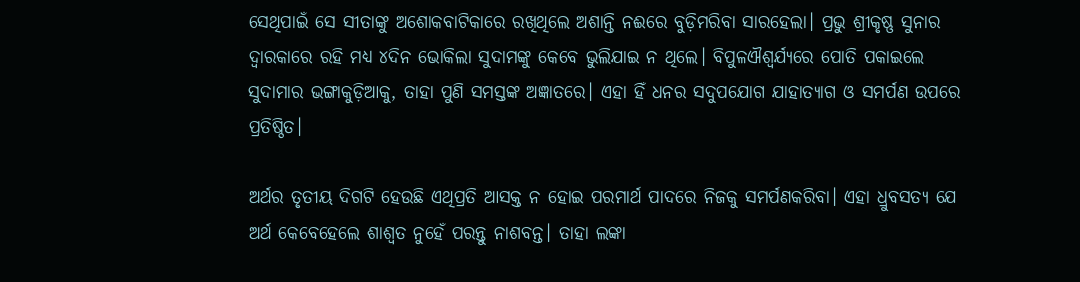ସେଥିପାଇଁ ସେ ସୀତାଙ୍କୁ ଅଶୋକବାଟିକାରେ ରଖିଥିଲେ ଅଶାନ୍ତି ନଈରେ ବୁଡ଼ିମରିବା ସାରହେଲା। ପ୍ରଭୁ ଶ୍ରୀକୃଷ୍ଣ ସୁନାର ଦ୍ୱାରକାରେ ରହି ମଧ୍ୟ ୪ଦିନ ଭୋକିଲା ସୁଦାମଙ୍କୁ କେବେ ଭୁଲିଯାଇ ନ ଥିଲେ। ବିପୁଳଐଶ୍ୱର୍ଯ୍ୟରେ ପୋତି ପକାଇଲେ ସୁଦାମାର ଭଙ୍ଗାକୁଡ଼ିଆକୁ, ତାହା ପୁଣି ସମସ୍ତଙ୍କ ଅଜ୍ଞାତରେ। ଏହା ହିଁ ଧନର ସଦୁପଯୋଗ ଯାହାତ୍ୟାଗ ଓ ସମର୍ପଣ ଉପରେ ପ୍ରତିଷ୍ଠିତ।

ଅର୍ଥର ତୃତୀୟ ଦିଗଟି ହେଉଛି ଏଥିପ୍ରତି ଆସକ୍ତ ନ ହୋଇ ପରମାର୍ଥ ପାଦରେ ନିଜକୁ ସମର୍ପଣକରିବା। ଏହା ଧ୍ରୁବସତ୍ୟ ଯେ ଅର୍ଥ କେବେହେଲେ ଶାଶ୍ୱତ ନୁହେଁ ପରନ୍ତୁ ନାଶବନ୍ତ। ତାହା ଲଙ୍କା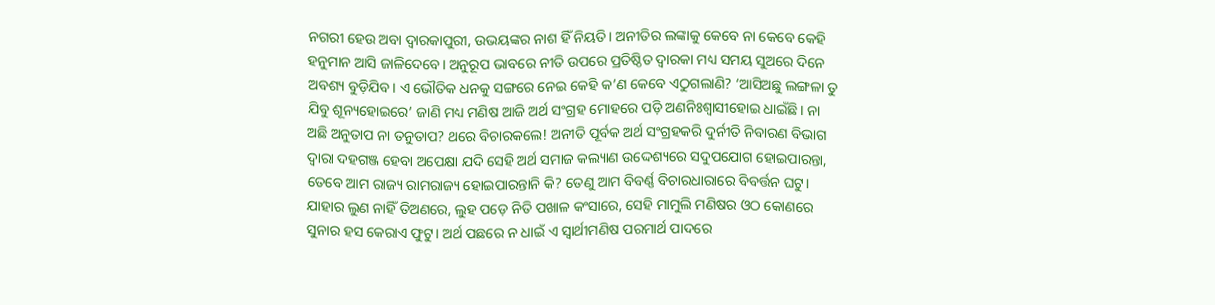ନଗରୀ ହେଉ ଅବା ଦ୍ୱାରକାପୁରୀ, ଉଭୟଙ୍କର ନାଶ ହିଁ ନିୟତି। ଅନୀତିର ଲଙ୍କାକୁ କେବେ ନା କେବେ କେହି ହନୁମାନ ଆସି ଜାଳିଦେବେ। ଅନୁରୂପ ଭାବରେ ନୀତି ଉପରେ ପ୍ରତିଷ୍ଠିତ ଦ୍ୱାରକା ମଧ୍ୟ ସମୟ ସୁଅରେ ଦିନେ ଅବଶ୍ୟ ବୁଡ଼ିଯିବ। ଏ ଭୌତିକ ଧନକୁ ସଙ୍ଗରେ ନେଇ କେହି କ’ଣ କେବେ ଏଠୁଗଲାଣି? ‘ଆସିଅଛୁ ଲଙ୍ଗଳା ତୁ ଯିବୁ ଶୂନ୍ୟହୋଇରେ’ ଜାଣି ମଧ୍ୟ ମଣିଷ ଆଜି ଅର୍ଥ ସଂଗ୍ରହ ମୋହରେ ପଡ଼ି ଅଣନିଃଶ୍ୱାସୀହୋଇ ଧାଇଁଛି। ନା ଅଛି ଅନୁତାପ ନା ତନୁତାପ? ଥରେ ବିଚାରକଲେ! ଅନୀତି ପୂର୍ବକ ଅର୍ଥ ସଂଗ୍ରହକରି ଦୁର୍ନୀତି ନିବାରଣ ବିଭାଗ ଦ୍ୱାରା ଦହଗଞ୍ଜ ହେବା ଅପେକ୍ଷା ଯଦି ସେହି ଅର୍ଥ ସମାଜ କଲ୍ୟାଣ ଉଦ୍ଦେଶ୍ୟରେ ସଦୁପଯୋଗ ହୋଇପାରନ୍ତା, ତେବେ ଆମ ରାଜ୍ୟ ରାମରାଜ୍ୟ ହୋଇପାରନ୍ତାନି କି? ତେଣୁ ଆମ ବିବର୍ଣ୍ଣ ବିଚାରଧାରାରେ ବିବର୍ତ୍ତନ ଘଟୁ। ଯାହାର ଲୁଣ ନାହିଁ ତିଅଣରେ, ଲୁହ ପଡ଼େ ନିତି ପଖାଳ କଂସାରେ, ସେହି ମାମୁଲି ମଣିଷର ଓଠ କୋଣରେ ସୁନାର ହସ କେରାଏ ଫୁଟୁ। ଅର୍ଥ ପଛରେ ନ ଧାଇଁ ଏ ସ୍ବାର୍ଥୀମଣିଷ ପରମାର୍ଥ ପାଦରେ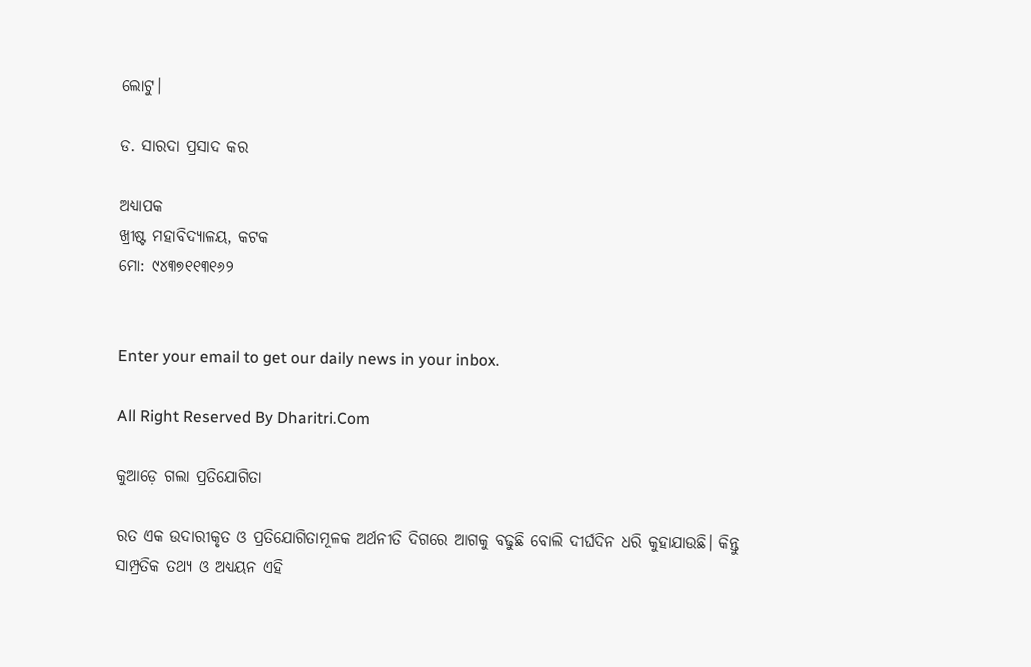ଲୋଟୁ।

ଡ. ସାରଦା ପ୍ରସାଦ କର

ଅଧ୍ୟାପକ
ଖ୍ରୀଷ୍ଟ ମହାବିଦ୍ୟାଳୟ, କଟକ
ମୋ: ୯୪୩୭୧୧୩୧୬୨


Enter your email to get our daily news in your inbox.

All Right Reserved By Dharitri.Com

କୁଆଡ଼େ ଗଲା ପ୍ରତିଯୋଗିତା

ରତ ଏକ ଉଦାରୀକୃତ ଓ ପ୍ରତିଯୋଗିତାମୂଳକ ଅର୍ଥନୀତି ଦିଗରେ ଆଗକୁ ବଢୁଛି ବୋଲି ଦୀର୍ଘଦିନ ଧରି କୁହାଯାଉଛି। କିନ୍ତୁ ସାମ୍ପ୍ରତିକ ତଥ୍ୟ ଓ ଅଧ୍ୟୟନ ଏହି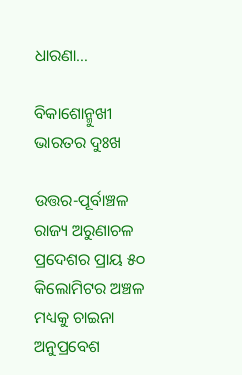ଧାରଣା…

ବିକାଶୋନ୍ମୁଖୀ ଭାରତର ଦୁଃଖ

ଉତ୍ତର-ପୂର୍ବାଞ୍ଚଳ ରାଜ୍ୟ ଅରୁଣାଚଳ ପ୍ରଦେଶର ପ୍ରାୟ ୫୦ କିଲୋମିଟର ଅଞ୍ଚଳ ମଧ୍ୟକୁ ଚାଇନା ଅନୁପ୍ରବେଶ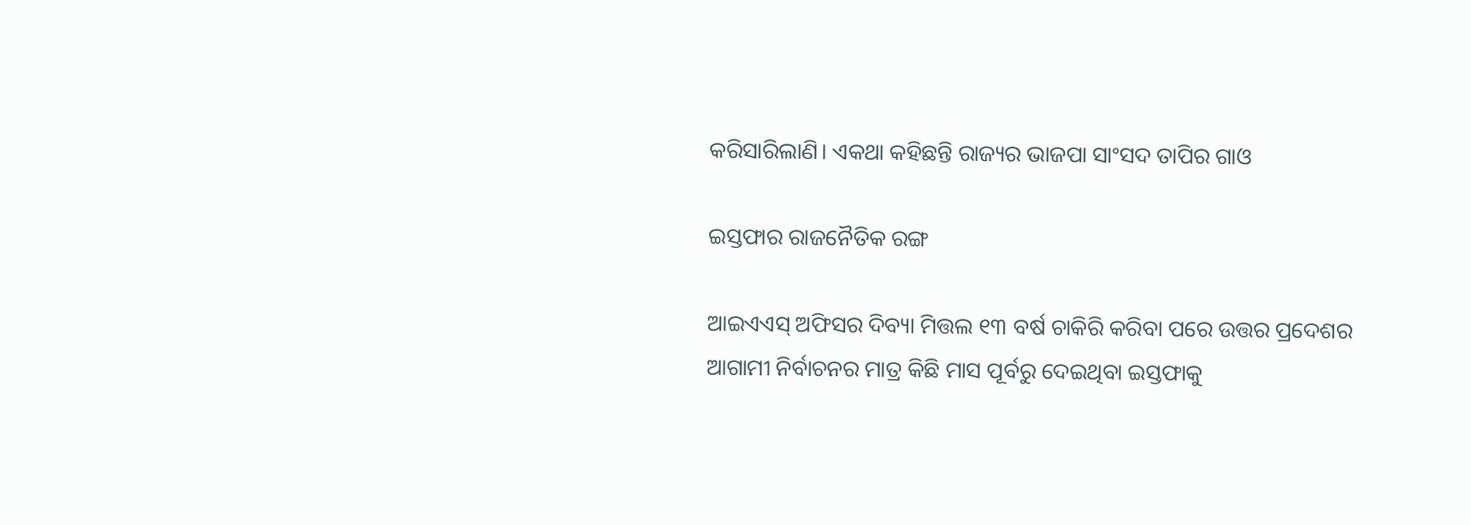କରିସାରିଲାଣି। ଏକଥା କହିଛନ୍ତି ରାଜ୍ୟର ଭାଜପା ସାଂସଦ ତାପିର ଗାଓ

ଇସ୍ତଫାର ରାଜନୈତିକ ରଙ୍ଗ

ଆଇଏଏସ୍‌ ଅଫିସର ଦିବ୍ୟା ମିତ୍ତଲ ୧୩ ବର୍ଷ ଚାକିରି କରିବା ପରେ ଉତ୍ତର ପ୍ରଦେଶର ଆଗାମୀ ନିର୍ବାଚନର ମାତ୍ର କିଛି ମାସ ପୂର୍ବରୁ ଦେଇଥିବା ଇସ୍ତଫାକୁ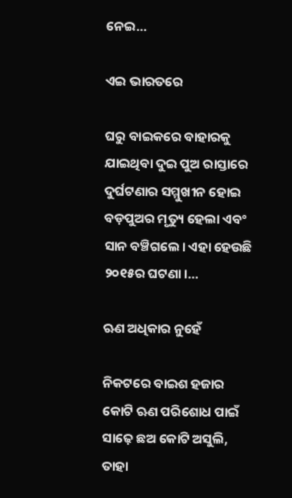ନେଇ…

ଏଇ ଭାରତରେ

ଘରୁ ବାଇକରେ ବାହାରକୁ ଯାଇଥିବା ଦୁଇ ପୁଅ ରାସ୍ତାରେ ଦୁର୍ଘଟଣାର ସମ୍ମୁଖୀନ ହୋଇ ବଡ଼ପୁଅର ମୃତ୍ୟୁ ହେଲା ଏବଂ ସାନ ବଞ୍ଚିଗଲେ। ଏହା ହେଉଛି ୨୦୧୫ର ଘଟଣା।…

ଋଣ ଅଧିକାର ନୁହେଁ

ନିକଟରେ ବାଇଶ ହଜାର କୋଟି ଋଣ ପରିଶୋଧ ପାଇଁ ସାଢ଼େ ଛଅ କୋଟି ଅସୁଲି, ତାହା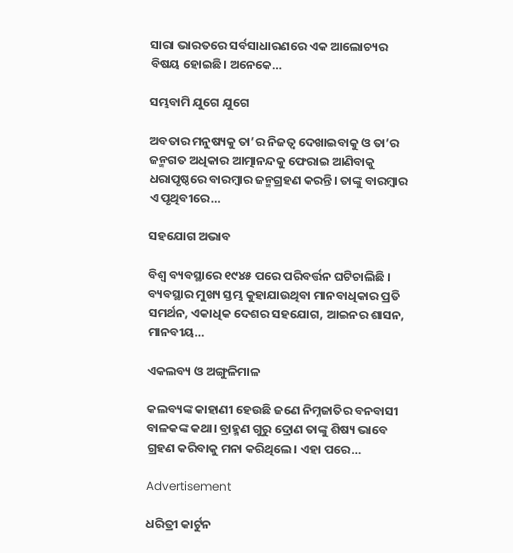ସାରା ଭାରତରେ ସର୍ବସାଧାରଣରେ ଏକ ଆଲୋଚ୍ୟର ବିଷୟ ହୋଇଛି। ଅନେକେ…

ସମ୍ଭବାମି ଯୁଗେ ଯୁଗେ

ଅବତାର ମନୁଷ୍ୟକୁ ତା’ର ନିଜତ୍ୱ ଦେଖାଇବାକୁ ଓ ତା’ର ଜନ୍ମଗତ ଅଧିକାର ଆତ୍ମାନନ୍ଦକୁ ଫେରାଇ ଆଣିବାକୁ ଧରାପୃଷ୍ଠରେ ବାରମ୍ବାର ଜନ୍ମଗ୍ରହଣ କରନ୍ତି। ତାଙ୍କୁ ବାରମ୍ବାର ଏ ପୃଥିବୀରେ…

ସହଯୋଗ ଅଭାବ

ବିଶ୍ୱ ବ୍ୟବସ୍ଥାରେ ୧୯୪୫ ପରେ ପରିବର୍ତ୍ତନ ଘଟିଚାଲିଛି । ବ୍ୟବସ୍ଥାର ମୁଖ୍ୟ ସ୍ତମ୍ଭ କୁହାଯାଉଥିବା ମାନବାଧିକାର ପ୍ରତି ସମର୍ଥନ, ଏକାଧିକ ଦେଶର ସହଯୋଗ, ଆଇନର ଶାସନ, ମାନବୀୟ…

ଏକଲବ୍ୟ ଓ ଅଙ୍ଗୁଳିମାଳ

କଲବ୍ୟଙ୍କ କାହାଣୀ ହେଉଛି ଜଣେ ନିମ୍ନଜାତିର ବନବାସୀ ବାଳକଙ୍କ କଥା। ବ୍ରାହ୍ମଣ ଗୁରୁ ଦ୍ରୋଣ ତାଙ୍କୁ ଶିଷ୍ୟ ଭାବେ ଗ୍ରହଣ କରିବାକୁ ମନା କରିଥିଲେ। ଏହା ପରେ…

Advertisement

ଧରିତ୍ରୀ କାର୍ଟୁନ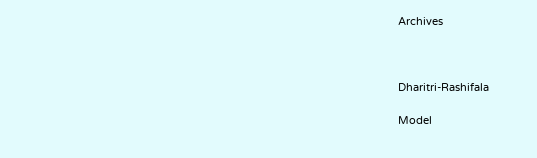Archives



Dharitri-Rashifala

Model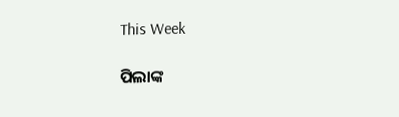This Week

ପିଲାଙ୍କ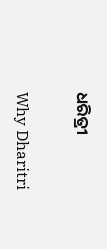ଧରିତ୍ରୀ

Why Dharitri